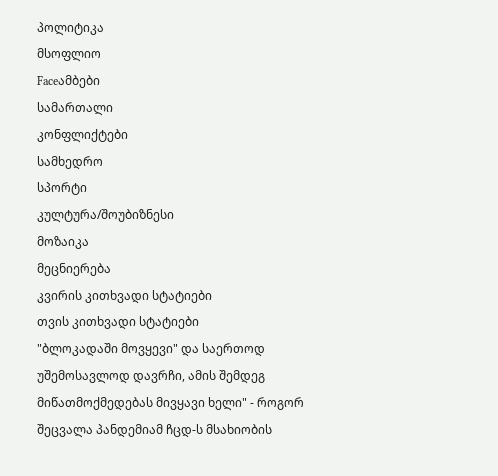პოლიტიკა
მსოფლიო
Faceამბები
სამართალი
კონფლიქტები
სამხედრო
სპორტი
კულტურა/შოუბიზნესი
მოზაიკა
მეცნიერება
კვირის კითხვადი სტატიები
თვის კითხვადი სტატიები
"ბლოკადაში მოვყევი" და საერთოდ უშემოსავლოდ დავრჩი, ამის შემდეგ მიწათმოქმედებას მივყავი ხელი" - როგორ შეცვალა პანდემიამ ჩცდ-ს მსახიობის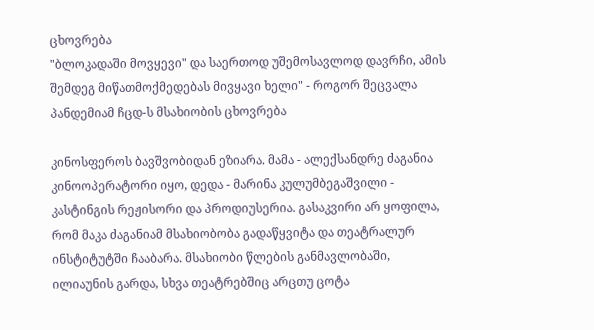ცხოვრება
"ბლოკადაში მოვყევი" და საერთოდ უშემოსავლოდ დავრჩი, ამის შემდეგ მიწათმოქმედებას მივყავი ხელი" - როგორ შეცვალა პანდემიამ ჩცდ-ს მსახიობის ცხოვრება

კინოსფეროს ბავშვობიდან ეზიარა. მამა - ალექსანდრე ძაგანია კინოოპერატორი იყო, დედა - მარინა კულუმბეგაშვილი - კასტინგის რეჟისორი და პროდიუსერია. გასაკვირი არ ყოფილა, რომ მაკა ძაგანიამ მსახიობობა გადაწყვიტა და თეატრალურ ინსტიტუტში ჩააბარა. მსახიობი წლების განმავლობაში, ილიაუნის გარდა, სხვა თეატრებშიც არცთუ ცოტა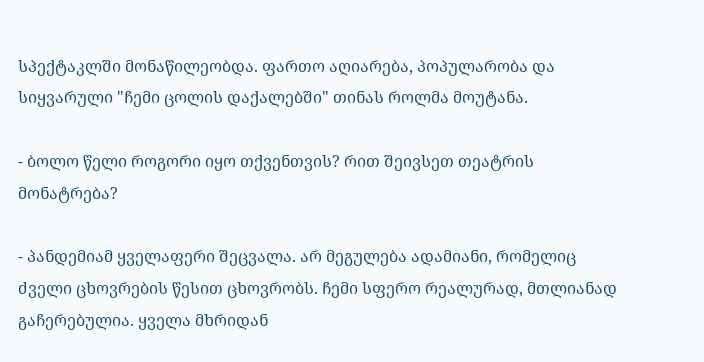სპექტაკლში მონაწილეობდა. ფართო აღიარება, პოპულარობა და სიყვარული "ჩემი ცოლის დაქალებში" თინას როლმა მოუტანა.

- ბოლო წელი როგორი იყო თქვენთვის? რით შეივსეთ თეატრის მონატრება?

- პანდემიამ ყველაფერი შეცვალა. არ მეგულება ადამიანი, რომელიც ძველი ცხოვრების წესით ცხოვრობს. ჩემი სფერო რეალურად, მთლიანად გაჩერებულია. ყველა მხრიდან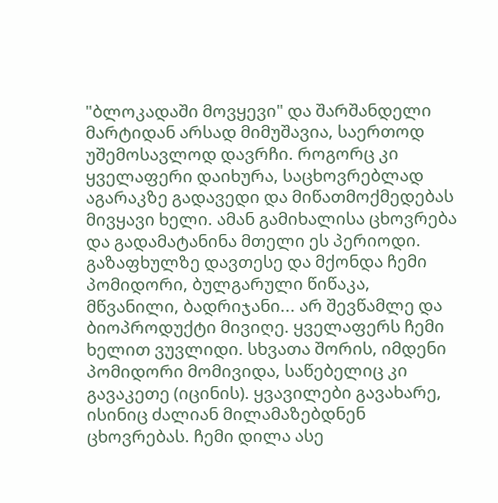"ბლოკადაში მოვყევი" და შარშანდელი მარტიდან არსად მიმუშავია, საერთოდ უშემოსავლოდ დავრჩი. როგორც კი ყველაფერი დაიხურა, საცხოვრებლად აგარაკზე გადავედი და მიწათმოქმედებას მივყავი ხელი. ამან გამიხალისა ცხოვრება და გადამატანინა მთელი ეს პერიოდი. გაზაფხულზე დავთესე და მქონდა ჩემი პომიდორი, ბულგარული წიწაკა, მწვანილი, ბადრიჯანი... არ შევწამლე და ბიოპროდუქტი მივიღე. ყველაფერს ჩემი ხელით ვუვლიდი. სხვათა შორის, იმდენი პომიდორი მომივიდა, საწებელიც კი გავაკეთე (იცინის). ყვავილები გავახარე, ისინიც ძალიან მილამაზებდნენ ცხოვრებას. ჩემი დილა ასე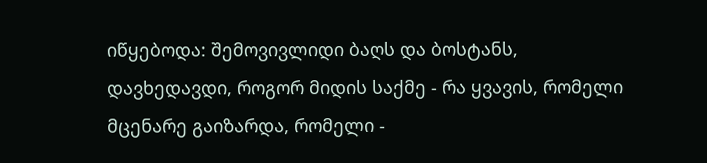იწყებოდა: შემოვივლიდი ბაღს და ბოსტანს, დავხედავდი, როგორ მიდის საქმე - რა ყვავის, რომელი მცენარე გაიზარდა, რომელი -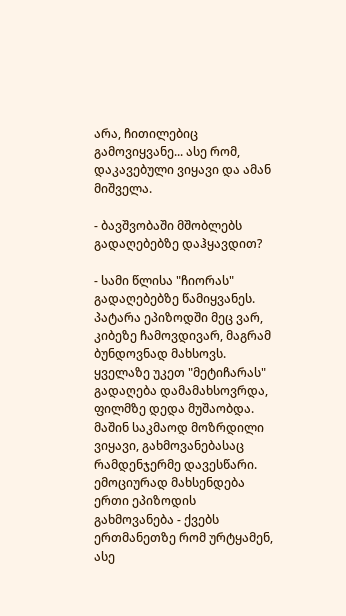არა, ჩითილებიც გამოვიყვანე... ასე რომ, დაკავებული ვიყავი და ამან მიშველა.

- ბავშვობაში მშობლებს გადაღებებზე დაჰყავდით?

- სამი წლისა "ჩიორას" გადაღებებზე წამიყვანეს. პატარა ეპიზოდში მეც ვარ, კიბეზე ჩამოვდივარ, მაგრამ ბუნდოვნად მახსოვს. ყველაზე უკეთ "მეტიჩარას" გადაღება დამამახსოვრდა, ფილმზე დედა მუშაობდა. მაშინ საკმაოდ მოზრდილი ვიყავი, გახმოვანებასაც რამდენჯერმე დავესწარი. ემოციურად მახსენდება ერთი ეპიზოდის გახმოვანება - ქვებს ერთმანეთზე რომ ურტყამენ, ასე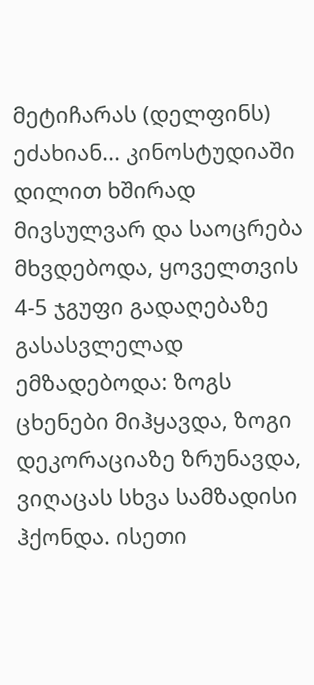მეტიჩარას (დელფინს) ეძახიან... კინოსტუდიაში დილით ხშირად მივსულვარ და საოცრება მხვდებოდა, ყოველთვის 4-5 ჯგუფი გადაღებაზე გასასვლელად ემზადებოდა: ზოგს ცხენები მიჰყავდა, ზოგი დეკორაციაზე ზრუნავდა, ვიღაცას სხვა სამზადისი ჰქონდა. ისეთი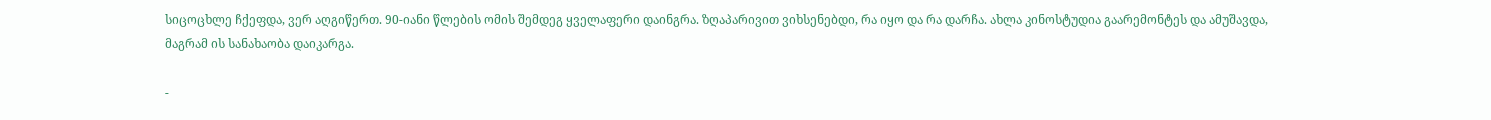სიცოცხლე ჩქეფდა, ვერ აღგიწერთ. 90-იანი წლების ომის შემდეგ ყველაფერი დაინგრა. ზღაპარივით ვიხსენებდი, რა იყო და რა დარჩა. ახლა კინოსტუდია გაარემონტეს და ამუშავდა, მაგრამ ის სანახაობა დაიკარგა.

-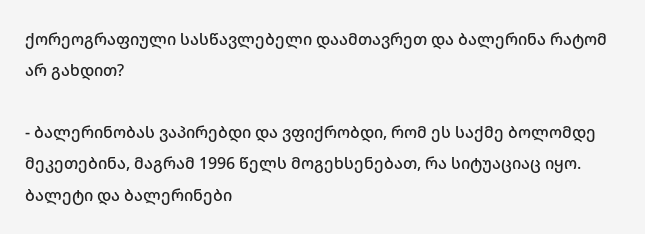ქორეოგრაფიული სასწავლებელი დაამთავრეთ და ბალერინა რატომ არ გახდით?

- ბალერინობას ვაპირებდი და ვფიქრობდი, რომ ეს საქმე ბოლომდე მეკეთებინა, მაგრამ 1996 წელს მოგეხსენებათ, რა სიტუაციაც იყო. ბალეტი და ბალერინები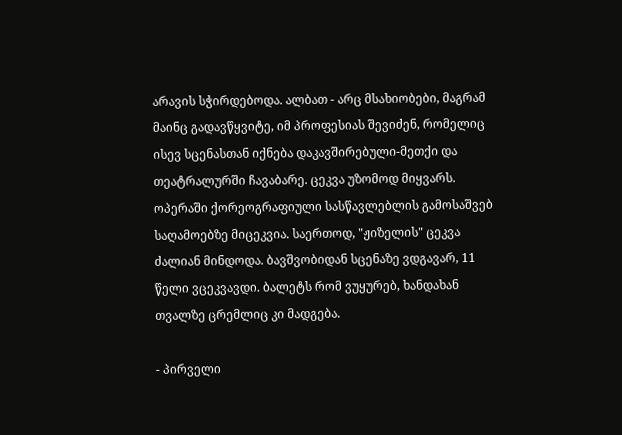არავის სჭირდებოდა. ალბათ - არც მსახიობები, მაგრამ მაინც გადავწყვიტე, იმ პროფესიას შევიძენ, რომელიც ისევ სცენასთან იქნება დაკავშირებული-მეთქი და თეატრალურში ჩავაბარე. ცეკვა უზომოდ მიყვარს. ოპერაში ქორეოგრაფიული სასწავლებლის გამოსაშვებ საღამოებზე მიცეკვია. საერთოდ, "ჟიზელის" ცეკვა ძალიან მინდოდა. ბავშვობიდან სცენაზე ვდგავარ, 11 წელი ვცეკვავდი. ბალეტს რომ ვუყურებ, ხანდახან თვალზე ცრემლიც კი მადგება.

- პირველი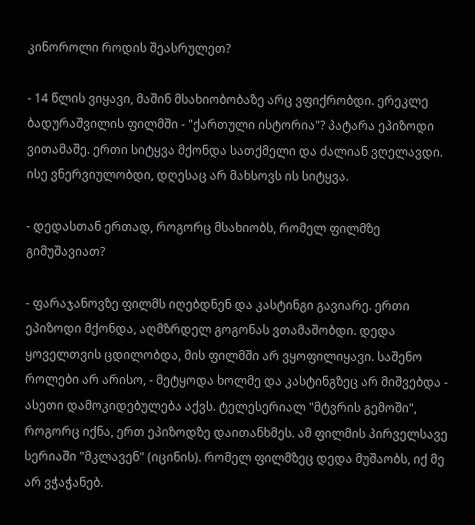კინოროლი როდის შეასრულეთ?

- 14 წლის ვიყავი, მაშინ მსახიობობაზე არც ვფიქრობდი. ერეკლე ბადურაშვილის ფილმში - "ქართული ისტორია"? პატარა ეპიზოდი ვითამაშე. ერთი სიტყვა მქონდა სათქმელი და ძალიან ვღელავდი. ისე ვნერვიულობდი, დღესაც არ მახსოვს ის სიტყვა.

- დედასთან ერთად, როგორც მსახიობს, რომელ ფილმზე გიმუშავიათ?

- ფარაჯანოვზე ფილმს იღებდნენ და კასტინგი გავიარე. ერთი ეპიზოდი მქონდა, აღმზრდელ გოგონას ვთამაშობდი. დედა ყოველთვის ცდილობდა, მის ფილმში არ ვყოფილიყავი. საშენო როლები არ არისო, - მეტყოდა ხოლმე და კასტინგზეც არ მიშვებდა - ასეთი დამოკიდებულება აქვს. ტელესერიალ "მტვრის გემოში", როგორც იქნა, ერთ ეპიზოდზე დაითანხმეს. ამ ფილმის პირველსავე სერიაში "მკლავენ" (იცინის). რომელ ფილმზეც დედა მუშაობს, იქ მე არ ვჭაჭანებ.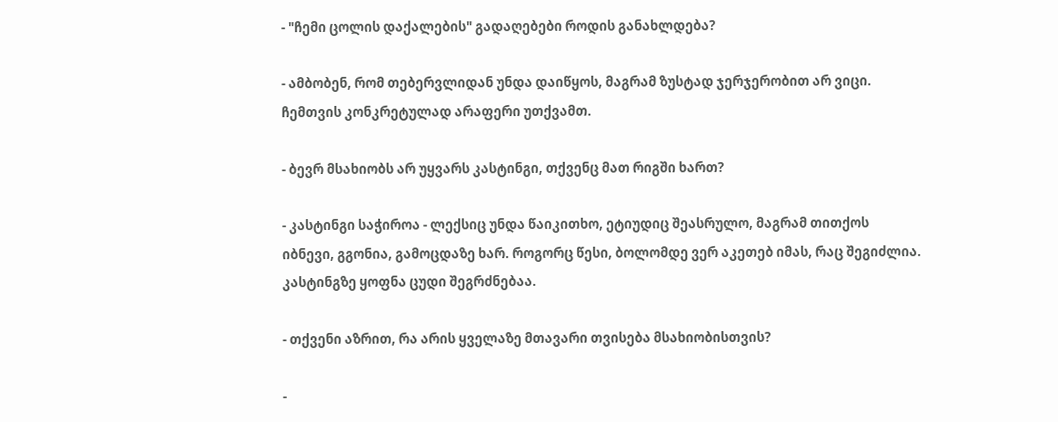- "ჩემი ცოლის დაქალების" გადაღებები როდის განახლდება?

- ამბობენ, რომ თებერვლიდან უნდა დაიწყოს, მაგრამ ზუსტად ჯერჯერობით არ ვიცი. ჩემთვის კონკრეტულად არაფერი უთქვამთ.

- ბევრ მსახიობს არ უყვარს კასტინგი, თქვენც მათ რიგში ხართ?

- კასტინგი საჭიროა - ლექსიც უნდა წაიკითხო, ეტიუდიც შეასრულო, მაგრამ თითქოს იბნევი, გგონია, გამოცდაზე ხარ. როგორც წესი, ბოლომდე ვერ აკეთებ იმას, რაც შეგიძლია. კასტინგზე ყოფნა ცუდი შეგრძნებაა.

- თქვენი აზრით, რა არის ყველაზე მთავარი თვისება მსახიობისთვის?

-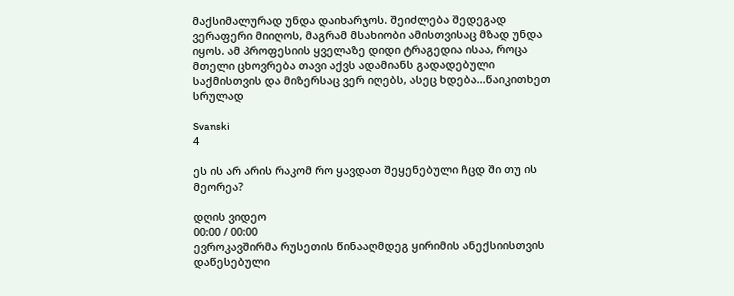მაქსიმალურად უნდა დაიხარჯოს. შეიძლება შედეგად ვერაფერი მიიღოს, მაგრამ მსახიობი ამისთვისაც მზად უნდა იყოს. ამ პროფესიის ყველაზე დიდი ტრაგედია ისაა, როცა მთელი ცხოვრება თავი აქვს ადამიანს გადადებული საქმისთვის და მიზერსაც ვერ იღებს, ასეც ხდება...წაიკითხეთ სრულად

Svanski
4

ეს ის არ არის რაკომ რო ყავდათ შეყენებული ჩცდ ში თუ ის მეორეა?

დღის ვიდეო
00:00 / 00:00
ევროკავშირმა რუსეთის წინააღმდეგ ყირიმის ანექსიისთვის დაწესებული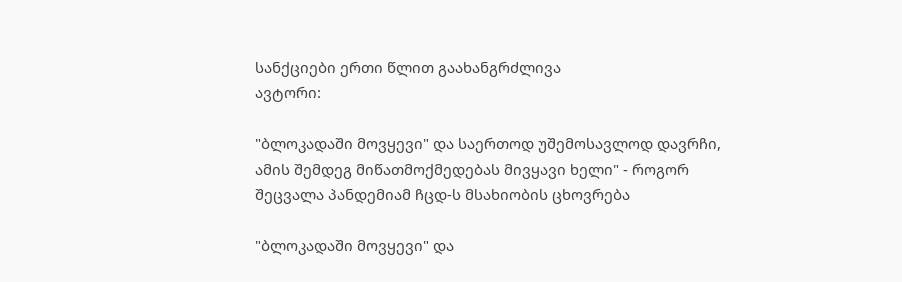სანქციები ერთი წლით გაახანგრძლივა
ავტორი:

"ბლოკადაში მოვყევი" და საერთოდ უშემოსავლოდ დავრჩი, ამის შემდეგ მიწათმოქმედებას მივყავი ხელი" - როგორ შეცვალა პანდემიამ ჩცდ-ს მსახიობის ცხოვრება

"ბლოკადაში მოვყევი" და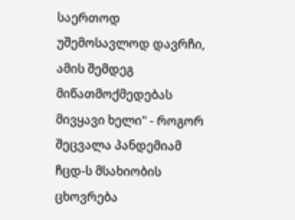საერთოდ უშემოსავლოდ დავრჩი, ამის შემდეგ მიწათმოქმედებას მივყავი ხელი" - როგორ შეცვალა პანდემიამ ჩცდ-ს მსახიობის ცხოვრება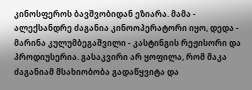კინოსფეროს ბავშვობიდან ეზიარა. მამა - ალექსანდრე ძაგანია კინოოპერატორი იყო, დედა - მარინა კულუმბეგაშვილი - კასტინგის რეჟისორი და პროდიუსერია. გასაკვირი არ ყოფილა, რომ მაკა ძაგანიამ მსახიობობა გადაწყვიტა და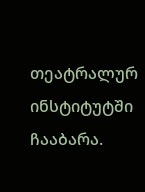თეატრალურ ინსტიტუტში ჩააბარა.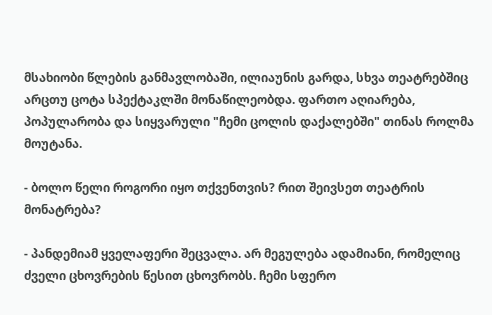მსახიობი წლების განმავლობაში, ილიაუნის გარდა, სხვა თეატრებშიც არცთუ ცოტა სპექტაკლში მონაწილეობდა. ფართო აღიარება, პოპულარობა და სიყვარული "ჩემი ცოლის დაქალებში" თინას როლმა მოუტანა.

- ბოლო წელი როგორი იყო თქვენთვის? რით შეივსეთ თეატრის მონატრება?

- პანდემიამ ყველაფერი შეცვალა. არ მეგულება ადამიანი, რომელიც ძველი ცხოვრების წესით ცხოვრობს. ჩემი სფერო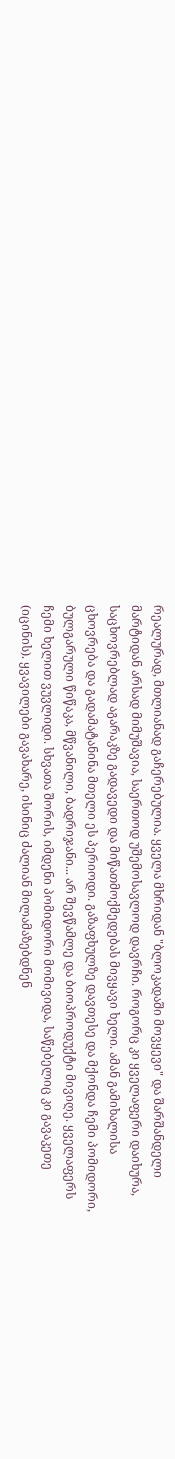რეალურად, მთლიანად გაჩერებულია. ყველა მხრიდან "ბლოკადაში მოვყევი" და შარშანდელი მარტიდან არსად მიმუშავია, საერთოდ უშემოსავლოდ დავრჩი. როგორც კი ყველაფერი დაიხურა, საცხოვრებლად აგარაკზე გადავედი და მიწათმოქმედებას მივყავი ხელი. ამან გამიხალისა ცხოვრება და გადამატანინა მთელი ეს პერიოდი. გაზაფხულზე დავთესე და მქონდა ჩემი პომიდორი, ბულგარული წიწაკა, მწვანილი, ბადრიჯანი... არ შევწამლე და ბიოპროდუქტი მივიღე. ყველაფერს ჩემი ხელით ვუვლიდი. სხვათა შორის, იმდენი პომიდორი მომივიდა, საწებელიც კი გავაკეთე (იცინის). ყვავილები გავახარე, ისინიც ძალიან მილამაზებდნენ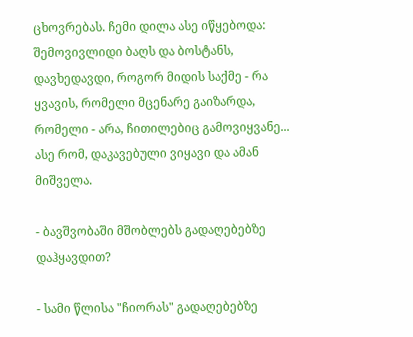ცხოვრებას. ჩემი დილა ასე იწყებოდა: შემოვივლიდი ბაღს და ბოსტანს, დავხედავდი, როგორ მიდის საქმე - რა ყვავის, რომელი მცენარე გაიზარდა, რომელი - არა, ჩითილებიც გამოვიყვანე... ასე რომ, დაკავებული ვიყავი და ამან მიშველა.

- ბავშვობაში მშობლებს გადაღებებზე დაჰყავდით?

- სამი წლისა "ჩიორას" გადაღებებზე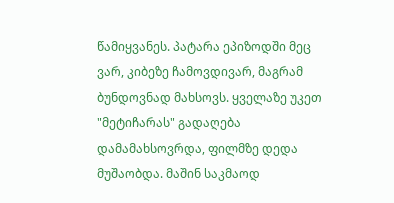წამიყვანეს. პატარა ეპიზოდში მეც ვარ, კიბეზე ჩამოვდივარ, მაგრამ ბუნდოვნად მახსოვს. ყველაზე უკეთ "მეტიჩარას" გადაღება დამამახსოვრდა, ფილმზე დედა მუშაობდა. მაშინ საკმაოდ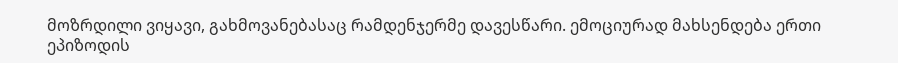მოზრდილი ვიყავი, გახმოვანებასაც რამდენჯერმე დავესწარი. ემოციურად მახსენდება ერთი ეპიზოდის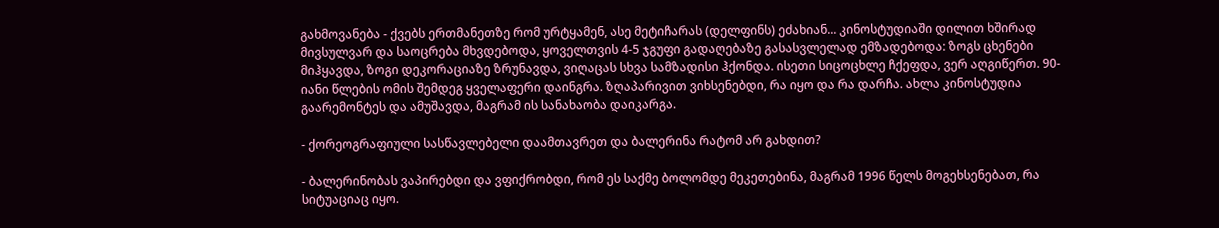გახმოვანება - ქვებს ერთმანეთზე რომ ურტყამენ, ასე მეტიჩარას (დელფინს) ეძახიან... კინოსტუდიაში დილით ხშირად მივსულვარ და საოცრება მხვდებოდა, ყოველთვის 4-5 ჯგუფი გადაღებაზე გასასვლელად ემზადებოდა: ზოგს ცხენები მიჰყავდა, ზოგი დეკორაციაზე ზრუნავდა, ვიღაცას სხვა სამზადისი ჰქონდა. ისეთი სიცოცხლე ჩქეფდა, ვერ აღგიწერთ. 90-იანი წლების ომის შემდეგ ყველაფერი დაინგრა. ზღაპარივით ვიხსენებდი, რა იყო და რა დარჩა. ახლა კინოსტუდია გაარემონტეს და ამუშავდა, მაგრამ ის სანახაობა დაიკარგა.

- ქორეოგრაფიული სასწავლებელი დაამთავრეთ და ბალერინა რატომ არ გახდით?

- ბალერინობას ვაპირებდი და ვფიქრობდი, რომ ეს საქმე ბოლომდე მეკეთებინა, მაგრამ 1996 წელს მოგეხსენებათ, რა სიტუაციაც იყო.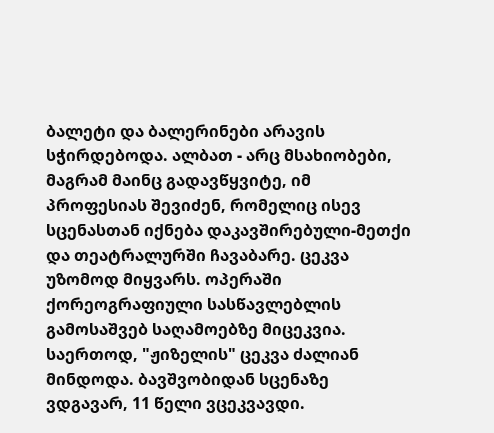ბალეტი და ბალერინები არავის სჭირდებოდა. ალბათ - არც მსახიობები, მაგრამ მაინც გადავწყვიტე, იმ პროფესიას შევიძენ, რომელიც ისევ სცენასთან იქნება დაკავშირებული-მეთქი და თეატრალურში ჩავაბარე. ცეკვა უზომოდ მიყვარს. ოპერაში ქორეოგრაფიული სასწავლებლის გამოსაშვებ საღამოებზე მიცეკვია. საერთოდ, "ჟიზელის" ცეკვა ძალიან მინდოდა. ბავშვობიდან სცენაზე ვდგავარ, 11 წელი ვცეკვავდი.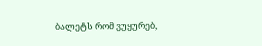ბალეტს რომ ვუყურებ,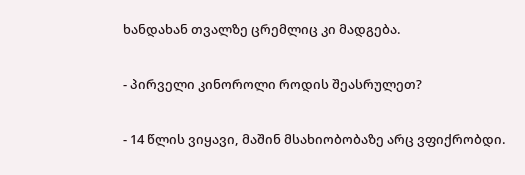ხანდახან თვალზე ცრემლიც კი მადგება.

- პირველი კინოროლი როდის შეასრულეთ?

- 14 წლის ვიყავი, მაშინ მსახიობობაზე არც ვფიქრობდი.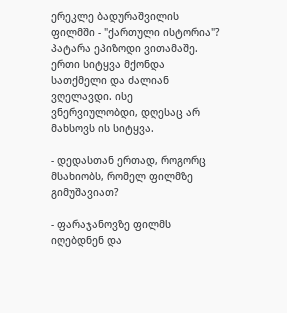ერეკლე ბადურაშვილის ფილმში - "ქართული ისტორია"? პატარა ეპიზოდი ვითამაშე. ერთი სიტყვა მქონდა სათქმელი და ძალიან ვღელავდი. ისე ვნერვიულობდი, დღესაც არ მახსოვს ის სიტყვა.

- დედასთან ერთად, როგორც მსახიობს, რომელ ფილმზე გიმუშავიათ?

- ფარაჯანოვზე ფილმს იღებდნენ და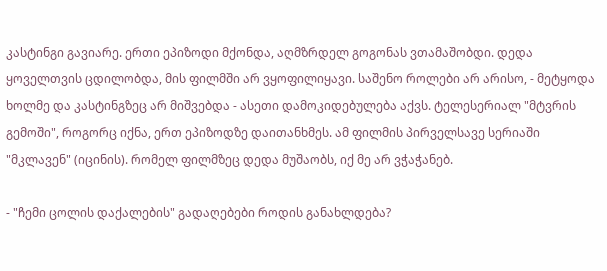კასტინგი გავიარე. ერთი ეპიზოდი მქონდა, აღმზრდელ გოგონას ვთამაშობდი. დედა ყოველთვის ცდილობდა, მის ფილმში არ ვყოფილიყავი. საშენო როლები არ არისო, - მეტყოდა ხოლმე და კასტინგზეც არ მიშვებდა - ასეთი დამოკიდებულება აქვს. ტელესერიალ "მტვრის გემოში", როგორც იქნა, ერთ ეპიზოდზე დაითანხმეს. ამ ფილმის პირველსავე სერიაში "მკლავენ" (იცინის). რომელ ფილმზეც დედა მუშაობს, იქ მე არ ვჭაჭანებ.

- "ჩემი ცოლის დაქალების" გადაღებები როდის განახლდება?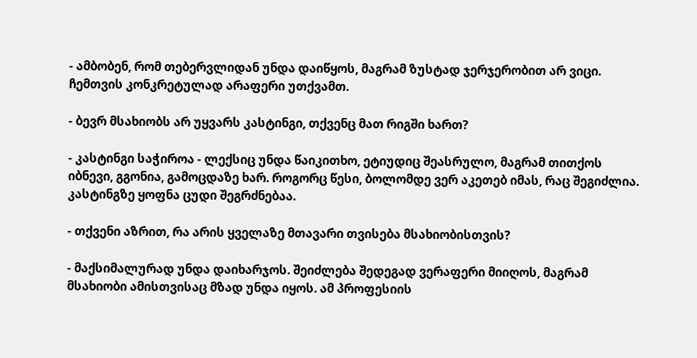- ამბობენ, რომ თებერვლიდან უნდა დაიწყოს, მაგრამ ზუსტად ჯერჯერობით არ ვიცი. ჩემთვის კონკრეტულად არაფერი უთქვამთ.

- ბევრ მსახიობს არ უყვარს კასტინგი, თქვენც მათ რიგში ხართ?

- კასტინგი საჭიროა - ლექსიც უნდა წაიკითხო, ეტიუდიც შეასრულო, მაგრამ თითქოს იბნევი, გგონია, გამოცდაზე ხარ. როგორც წესი, ბოლომდე ვერ აკეთებ იმას, რაც შეგიძლია. კასტინგზე ყოფნა ცუდი შეგრძნებაა.

- თქვენი აზრით, რა არის ყველაზე მთავარი თვისება მსახიობისთვის?

- მაქსიმალურად უნდა დაიხარჯოს. შეიძლება შედეგად ვერაფერი მიიღოს, მაგრამ მსახიობი ამისთვისაც მზად უნდა იყოს. ამ პროფესიის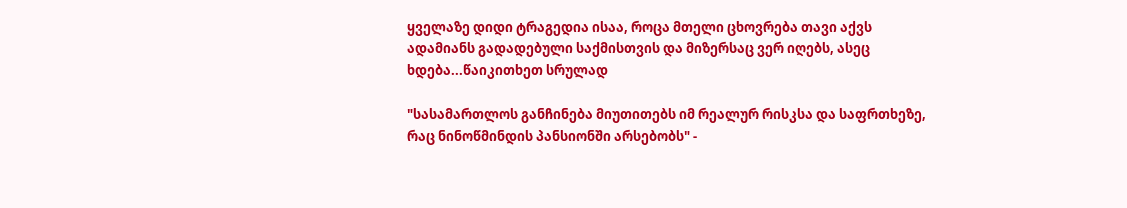ყველაზე დიდი ტრაგედია ისაა, როცა მთელი ცხოვრება თავი აქვს ადამიანს გადადებული საქმისთვის და მიზერსაც ვერ იღებს, ასეც ხდება...წაიკითხეთ სრულად

"სასამართლოს განჩინება მიუთითებს იმ რეალურ რისკსა და საფრთხეზე, რაც ნინოწმინდის პანსიონში არსებობს" -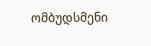ომბუდსმენი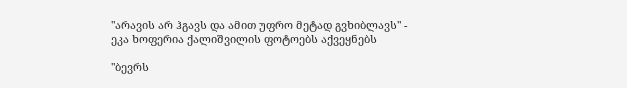"არავის არ ჰგავს და ამით უფრო მეტად გვხიბლავს" - ეკა ხოფერია ქალიშვილის ფოტოებს აქვეყნებს

"ბევრს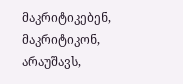მაკრიტიკებენ, მაკრიტიკონ, არაუშავს,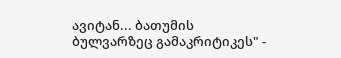ავიტან... ბათუმის ბულვარზეც გამაკრიტიკეს" -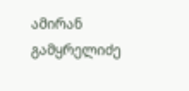ამირან გამყრელიძე